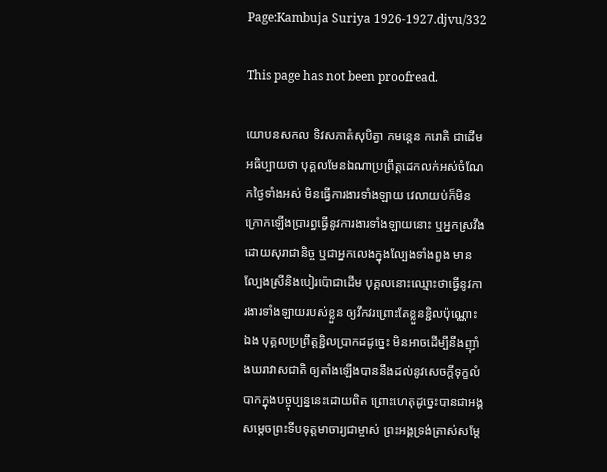Page:Kambuja Suriya 1926-1927.djvu/332

This page has not been proofread.

យោបនសកល ទិវសភាតំសុបិត្វា កមន្តេន ករោតិ ជាដើមអធិប្បាយថា បុគ្គលមែនឯណាប្រព្រឹត្តដេកលក់អស់ចំណែកថ្ងៃទាំងអស់ មិនធ្វើការងារទាំងឡាយ វេលាយប់ក៏មិនក្រោកឡើងប្រារព្ធធ្វើនូវការងារទាំងឡាយនោះ ឬអ្នកស្រវឹងដោយសុរាជានិច្ច ឬជាអ្នកលេងក្នុងល្បែងទាំងពួង មានល្បែងស្រីនិងបៀរប៉ោជាដើម បុគ្គលនោះឈ្មោះថាធ្វើនូវការងារទាំងឡាយរបស់ខ្លួន ឲ្យវឹកវរព្រោះតែខ្លួនខ្ជិលប៉ុណ្ណោះឯង បុគ្គលប្រព្រឹត្តខ្ជិលប្រាកដដូច្នេះ មិនអាចដើម្បីនឹងញ៉ាំងឃរាវាសជាតិ ឲ្យតាំងឡើងបាននឹងដល់នូវសេចក្ដីទុក្ខលំបាកក្នុងបច្ចុប្បន្ននេះដោយពិត ព្រោះហេតុដូច្នេះបានជាអង្គសម្ដេចព្រះទីបទុត្តមាចារ្យជាម្ចាស់ ព្រះអង្គទ្រង់ត្រាស់សម្ដែ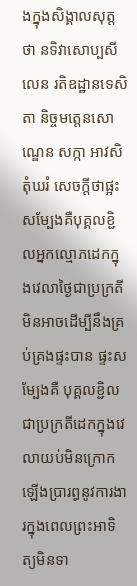ងក្នុងសិង្គាលសុត្តថា នទិវាសោប្បសីលេន រតិឧដ្ឋានទេសិតា និច្ចមត្តេនសោណ្ឌេន សក្កា អាវសិតុំឃរំ សេចក្ដីថាផ្អះសម្បែងគឺបុគ្គលខ្ជិលអ្នកល្មោភដេកក្នុងវេលាថ្ងៃជាប្រក្រតី មិនអាចដើម្បីនឹងគ្រប់គ្រងផ្ទះបាន ផ្ទះសម្បែងគឺ បុគ្គលខ្ជិលជាប្រក្រតីដេកក្នុងវេលាយប់មិនក្រោកឡើងប្រារព្ធនូវការងារក្នុងពេលព្រះអាទិត្យមិនទា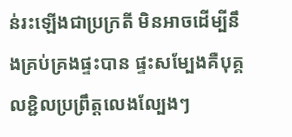ន់រះឡើងជាប្រក្រតី មិនអាចដើម្បីនឹងគ្រប់គ្រងផ្ទះបាន ផ្ទះសម្បែងគឺបុគ្គលខ្ជិលប្រព្រឹត្តលេងល្បែងៗ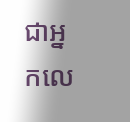ជាអ្នកលេ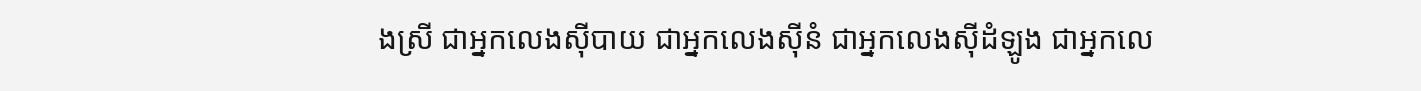ងស្រី ជាអ្នកលេងស៊ីបាយ ជាអ្នកលេងស៊ីនំ ជាអ្នកលេងស៊ីដំឡូង ជាអ្នកលេ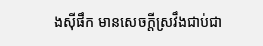ងស៊ីផឹក មានសេចក្ដីស្រវឹងជាប់ជា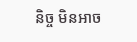និច្ច មិនអាច